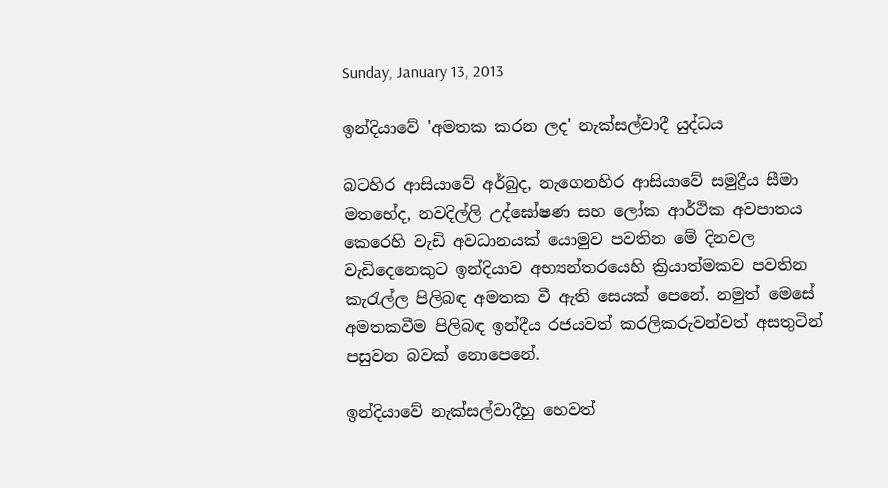Sunday, January 13, 2013

ඉන්දියාවේ 'අමතක කරන ලද' නැක්සල්වාදී යුද්ධය

බටහිර ආසියාවේ අර්බුද, නැගෙනහිර ආසියාවේ සමුද්‍රීය සීමා මතභේද, නවදිල්ලි උද්ඝෝෂණ සහ ලෝක ආර්ථික අවපාතය කෙරෙහි වැඩි අවධානයක් යොමුව පවතින මේ දිනවල වැඩිදෙනෙකුට ඉන්දියාව අභ්‍යන්තරයෙහි ක්‍රියාත්මකව පවතින කැරැල්ල පිලිබඳ අමතක වී ඇති සෙයක් පෙනේ. නමුත් මෙසේ අමතකවීම පිලිබඳ ඉන්දීය රජයවත් කරලිකරුවන්වත් අසතුටින් පසුවන බවක් නොපෙනේ.

ඉන්දියාවේ නැක්සල්වාදීහු හෙවත්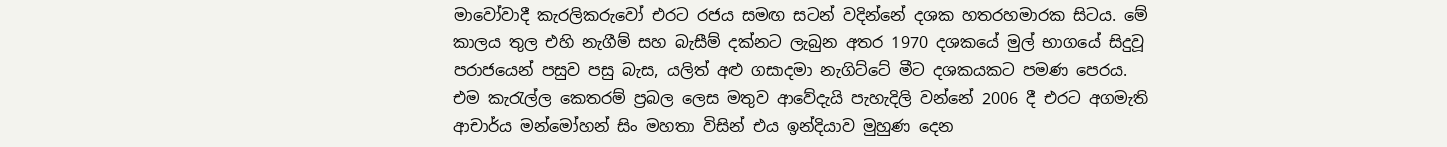මාවෝවාදී කැරලිකරුවෝ එරට රජය සමඟ සටන් වදින්නේ දශක හතරහමාරක සිටය. මේ කාලය තුල එහි නැගීම් සහ බැසීම් දක්නට ලැබුන අතර 1970 දශකයේ මුල් භාගයේ සිදුවූ පරාජයෙන් පසුව පසු බැස, යලිත් අළු ගසාදමා නැගිට්ටේ මීට දශකයකට පමණ පෙරය. එම කැරැල්ල කෙතරම් ප්‍රබල ලෙස මතුව ආවේදැයි පැහැදිලි වන්නේ 2006 දී එරට අගමැති ආචාර්ය මන්මෝහන් සිං මහතා විසින් එය ඉන්දියාව මුහුණ දෙන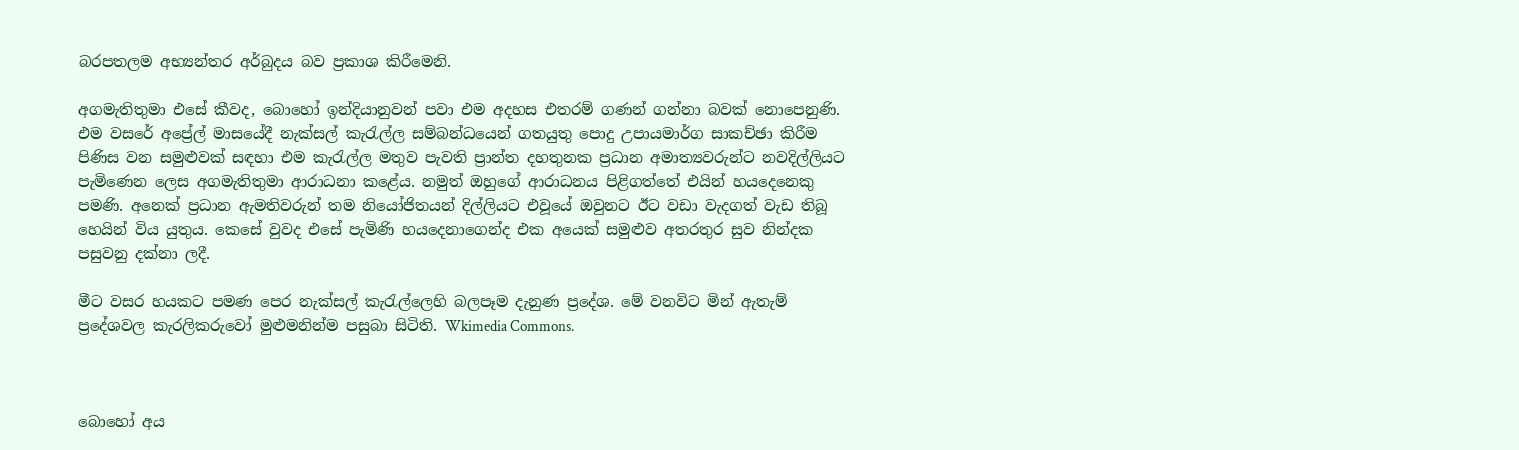බරපතලම අභ්‍යන්තර අර්බුදය බව ප්‍රකාශ කිරීමෙනි.

අගමැතිතුමා එසේ කීවද, බොහෝ ඉන්දියානුවන් පවා එම අදහස එතරම් ගණන් ගන්නා බවක් නොපෙනුණි. එම වසරේ අප්‍රේල් මාසයේදී නැක්සල් කැරැල්ල සම්බන්ධයෙන් ගතයුතු පොදු උපායමාර්ග සාකච්ඡා කිරීම පිණිස වන සමුළුවක් සඳහා එම කැරැල්ල මතුව පැවති ප්‍රාන්ත දහතුනක ප්‍රධාන අමාත්‍යවරුන්ට නවදිල්ලියට පැමිණෙන ලෙස අගමැතිතුමා ආරාධනා කළේය. නමුත් ඔහුගේ ආරාධනය පිළිගත්තේ එයින් හයදෙනෙකු පමණි. අනෙක් ප්‍රධාන ඇමතිවරුන් තම නියෝජිතයන් දිල්ලියට එවූයේ ඔවුනට ඊට වඩා වැදගත් වැඩ තිබූ හෙයින් විය යුතුය. කෙසේ වුවද එසේ පැමිණි හයදෙනාගෙන්ද එක අයෙක් සමුළුව අතරතුර සුව නින්දක පසුවනු දක්නා ලදී.

මීට වසර හයකට පමණ පෙර නැක්සල් කැරැල්ලෙහි බලපෑම දැනුණ ප්‍රදේශ. මේ වනවිට මින් ඇතැම් ප්‍රදේශවල කැරලිකරුවෝ මුළුමනින්ම පසුබා සිටිති. Wkimedia Commons.



බොහෝ අය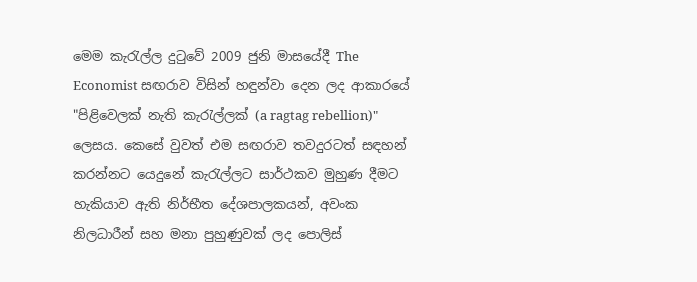මෙම කැරැල්ල දුටුවේ 2009 ජුනි මාසයේදී The Economist සඟරාව විසින් හඳුන්වා දෙන ලද ආකාරයේ "පිළිවෙලක් නැති කැරැල්ලක් (a ragtag rebellion)" ලෙසය. කෙසේ වුවත් එම සඟරාව තවදුරටත් සඳහන් කරන්නට යෙදුනේ කැරැල්ලට සාර්ථකව මුහුණ දීමට හැකියාව ඇති නිර්භීත දේශපාලකයන්, අවංක නිලධාරීන් සහ මනා පුහුණුවක් ලද පොලිස්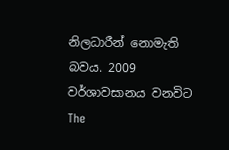නිලධාරීන් නොමැති බවය. 2009 වර්ශාවසානය වනවිට The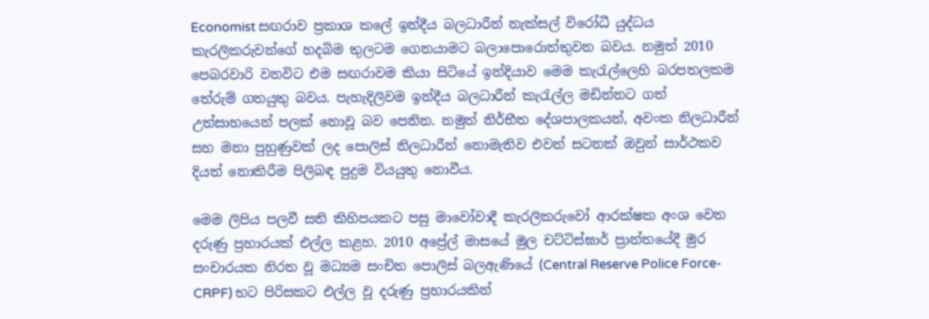Economist සඟරාව ප්‍රකාශ කලේ ඉන්දීය බලධාරීන් නැක්සල් විරෝධී යුද්ධය කැරලිකරුවන්ගේ හදබිම තුලටම ගෙනයාමට බලාපොරොත්තුවන බවය. නමුත් 2010 පෙබරවාරි වනවිට එම සඟරාවම කියා සිටියේ ඉන්දියාව මෙම කැරැල්ලෙහි බරපතලකම තේරුම් ගතයුතු බවය. පැහැදිලිවම ඉන්දීය බලධාරීන් කැරැල්ල මඩින්නට ගත් උත්සාහයෙන් පලක් නොවූ බව පෙනින. නමුත් නිර්භීත දේශපාලකයන්, අවංක නිලධාරීන් සහ මනා පුහුණුවක් ලද පොලිස් නිලධාරීන් නොමැතිව එවන් සටනක් ඔවුන් සාර්ථකව දියත් නොකිරීම පිලිබඳ පුදුම වියයුතු නොවීය.

මෙම ලිපිය පලවී සති කිහිපයකට පසු මාවෝවාදී කැරලිකරුවෝ ආරක්ෂක අංශ වෙත දරුණු ප්‍රහාරයක් එල්ල කළහ. 2010 අප්‍රේල් මාසයේ මුල චට්ටිස්ඝාර් ප්‍රාන්තයේදී මුර සංචාරයක නිරත වූ මධ්‍යම සංචිත පොලිස් බලඇණියේ (Central Reserve Police Force-CRPF) භට පිරිසකට එල්ල වූ දරුණු ප්‍රහාරයකින්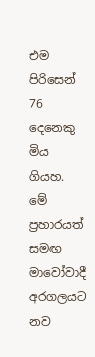එම පිරිසෙන් 76 දෙනෙකු මිය ගියහ. මේ ප්‍රහාරයත් සමඟ මාවෝවාදී අරගලයට නව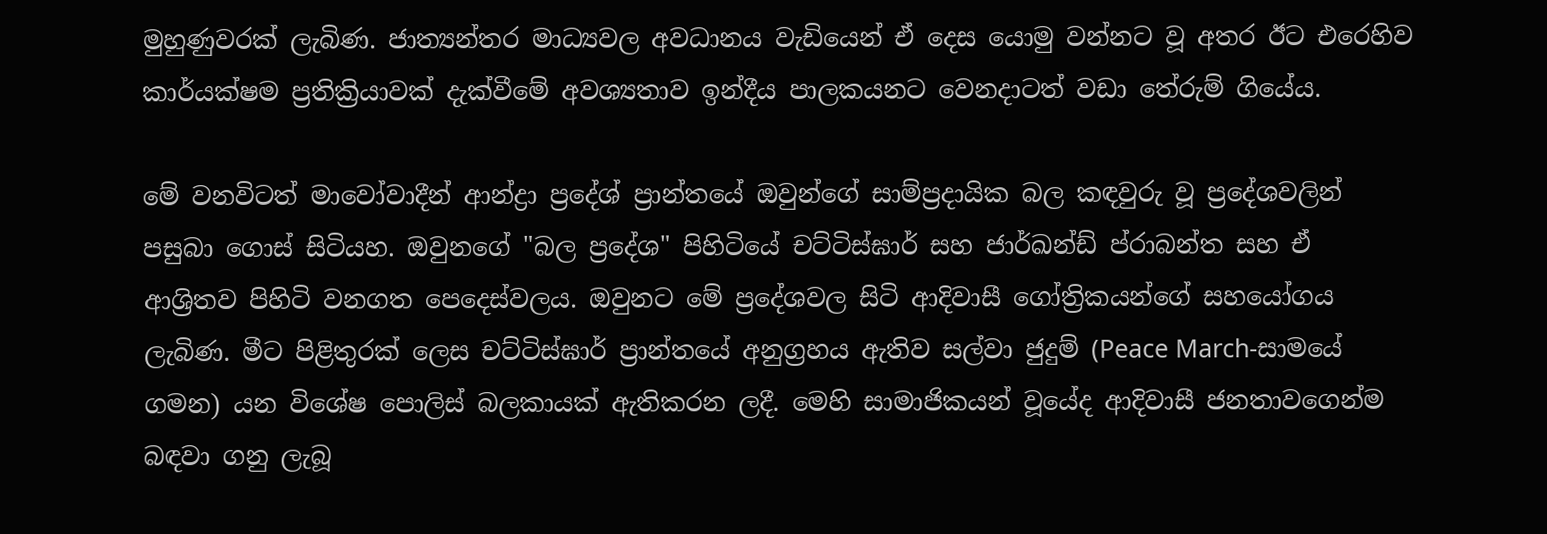මුහුණුවරක් ලැබිණ. ජාත්‍යන්තර මාධ්‍යවල අවධානය වැඩියෙන් ඒ දෙස යොමු වන්නට වූ අතර ඊට එරෙහිව කාර්යක්ෂම ප්‍රතික්‍රියාවක් දැක්වීමේ අවශ්‍යතාව ඉන්දීය පාලකයනට වෙනදාටත් වඩා තේරුම් ගියේය.

මේ වනවිටත් මාවෝවාදීන් ආන්ද්‍රා ප්‍රදේශ් ප්‍රාන්තයේ ඔවුන්ගේ සාම්ප්‍රදායික බල කඳවුරු වූ ප්‍රදේශවලින් පසුබා ගොස් සිටියහ. ඔවුනගේ "බල ප්‍රදේශ" පිහිටියේ චට්ටිස්ඝාර් සහ ජාර්ඛන්ඩ් ප්රාබන්ත සහ ඒ ආශ්‍රිතව පිහිටි වනගත පෙදෙස්වලය. ඔවුනට මේ ප්‍රදේශවල සිටි ආදිවාසී ගෝත්‍රිකයන්ගේ සහයෝගය ලැබිණ. මීට පිළිතුරක් ලෙස චට්ටිස්ඝාර් ප්‍රාන්තයේ අනුග්‍රහය ඇතිව සල්වා ජුදුම් (Peace March-සාමයේ ගමන) යන විශේෂ පොලිස් බලකායක් ඇතිකරන ලදී. මෙහි සාමාජිකයන් වූයේද ආදිවාසී ජනතාවගෙන්ම බඳවා ගනු ලැබූ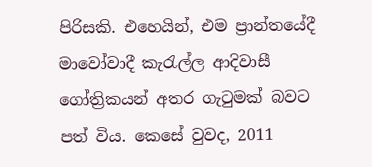පිරිසකි. එහෙයින්, එම ප්‍රාන්තයේදී මාවෝවාදී කැරැල්ල ආදිවාසී ගෝත්‍රිකයන් අතර ගැටුමක් බවට පත් විය. කෙසේ වුවද, 2011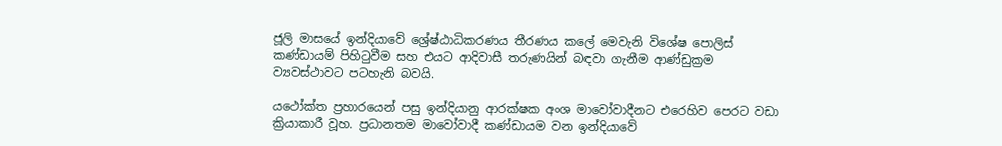ජූලි මාසයේ ඉන්දියාවේ ශ්‍රේෂ්ඨාධිකරණය තීරණය කලේ මෙවැනි විශේෂ පොලිස් කණ්ඩායම් පිහිටුවීම සහ එයට ආදිවාසී තරුණයින් බඳවා ගැනීම ආණ්ඩුක්‍රම ව්‍යවස්ථාවට පටහැනි බවයි.

යථෝක්ත ප්‍රහාරයෙන් පසු ඉන්දියානු ආරක්ෂක අංශ මාවෝවාදීනට එරෙහිව පෙරට වඩා ක්‍රියාකාරී වූහ. ප්‍රධානතම මාවෝවාදී කණ්ඩායම වන ඉන්දියාවේ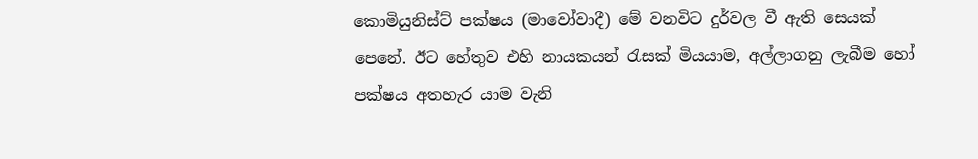කොමියුනිස්ට් පක්ෂය (මාවෝවාදී) මේ වනවිට දුර්වල වී ඇති සෙයක් පෙනේ. ඊට හේතුව එහි නායකයන් රැසක් මියයාම, අල්ලාගනු ලැබීම හෝ පක්ෂය අතහැර යාම වැනි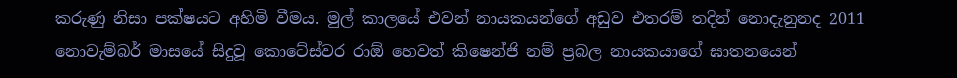කරුණු නිසා පක්ෂයට අහිමි වීමය. මුල් කාලයේ එවන් නායකයන්ගේ අඩුව එතරම් තදින් නොදැනුනද 2011 නොවැම්බර් මාසයේ සිදුවූ කොටේස්වර රාඕ හෙවත් කිෂෙන්ජි නම් ප්‍රබල නායකයාගේ ඝාතනයෙන්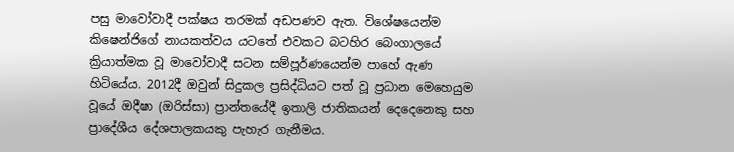පසු මාවෝවාදී පක්ෂය තරමක් අඩපණව ඇත. විශේෂයෙන්ම කිෂෙන්ජිගේ නායකත්වය යටතේ එවකට බටහිර බෙංගාලයේ ක්‍රියාත්මක වූ මාවෝවාදී සටන සම්පූර්ණයෙන්ම පාහේ ඇණ හිටියේය. 2012දී ඔවුන් සිදුකල ප්‍රසිද්ධියට පත් වූ ප්‍රධාන මෙහෙයුම වූයේ ඔදීෂා (ඔරිස්සා) ප්‍රාන්තයේදී ඉතාලි ජාතිකයන් දෙදෙනෙකු සහ ප්‍රාදේශීය දේශපාලකයකු පැහැර ගැනීමය.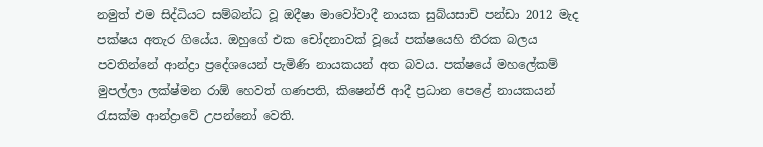නමුත් එම සිද්ධියට සම්බන්ධ වූ ඔදීෂා මාවෝවාදී නායක සුබ්යසාචි පන්ඩා 2012 මැද පක්ෂය අතැර ගියේය. ඔහුගේ එක චෝදනාවක් වූයේ පක්ෂයෙහි තීරක බලය පවතින්නේ ආන්ද්‍රා ප්‍රදේශයෙන් පැමිණි නායකයන් අත බවය. පක්ෂයේ මහලේකම් මුපල්ලා ලක්ෂ්මන රාඕ හෙවත් ගණපති, කිෂෙන්ජි ආදී ප්‍රධාන පෙළේ නායකයන් රැසක්ම ආන්ද්‍රාවේ උපන්නෝ වෙති.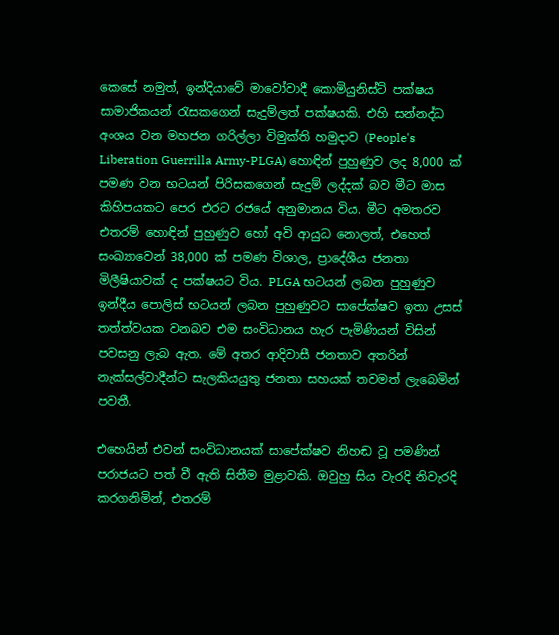කෙසේ නමුත්, ඉන්දියාවේ මාවෝවාදී කොමියුනිස්ට් පක්ෂය සාමාජිකයන් රැසකගෙන් සැදුම්ලත් පක්ෂයකි. එහි සන්නද්ධ අංශය වන මහජන ගරිල්ලා විමුක්ති හමුදාව (People's Liberation Guerrilla Army-PLGA) හොඳින් පුහුණුව ලද 8,000 ක් පමණ වන භටයන් පිරිසකගෙන් සැදුම් ලද්දක් බව මීට මාස කිහිපයකට පෙර එරට රජයේ අනුමානය විය. මීට අමතරව එතරම් හොඳින් පුහුණුව හෝ අවි ආයුධ නොලත්, එහෙත් සංඛ්‍යාවෙන් 38,000 ක් පමණ විශාල, ප්‍රාදේශීය ජනතා මිලීෂියාවක් ද පක්ෂයට විය. PLGA භටයන් ලබන පුහුණුව ඉන්දීය පොලිස් භටයන් ලබන පුහුණුවට සාපේක්ෂව ඉතා උසස් තත්ත්වයක වනබව එම සංවිධානය හැර පැමිණියන් විසින් පවසනු ලැබ ඇත. මේ අතර ආදිවාසී ජනතාව අතරින් නැක්සල්වාදීන්ට සැලකියයුතු ජනතා සහයක් තවමත් ලැබෙමින් පවතී.

එහෙයින් එවන් සංවිධානයක් සාපේක්ෂව නිහඬ වූ පමණින් පරාජයට පත් වී ඇති සිතීම මුළාවකි. ඔවුහු සිය වැරදි නිවැරදි කරගනිමින්, එතරම්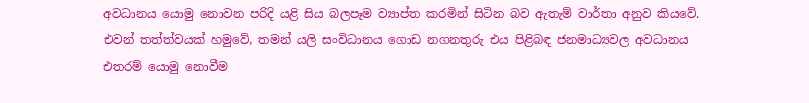අවධානය යොමු නොවන පරිදි යළි සිය බලපෑම ව්‍යාප්ත කරමින් සිටින බව ඇතැම් වාර්තා අනුව කියවේ. එවන් තත්ත්වයක් හමුවේ, තමන් යලි සංවිධානය ගොඩ නගනතුරු එය පිළිබඳ ජනමාධ්‍යවල අවධානය එතරම් යොමු නොවීම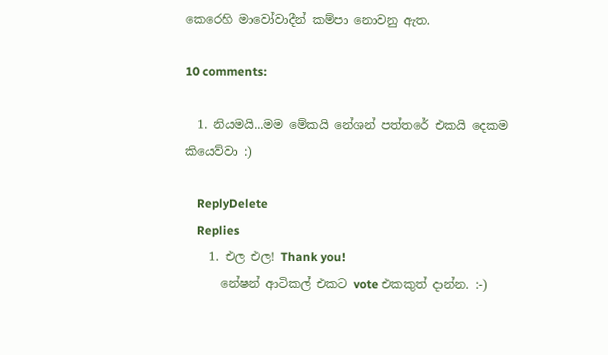කෙරෙහි මාවෝවාදීන් කම්පා නොවනු ඇත.

10 comments:

  1. නියමයි...මම මේකයි නේශන් පත්තරේ එකයි දෙකම කියෙව්වා :)

    ReplyDelete
    Replies
    1. එල එල! Thank you!
      නේෂන් ආටිකල් එකට vote එකකුත් දාන්න. :-)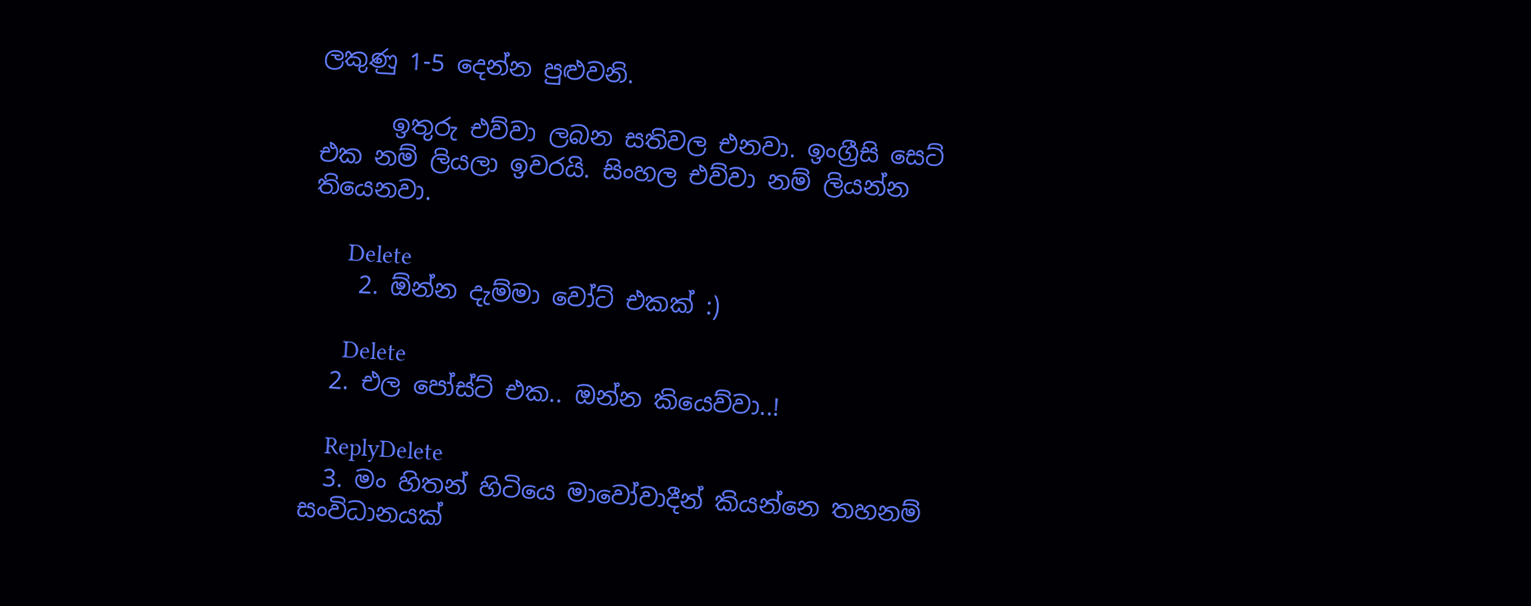ලකුණු 1-5 දෙන්න පුළුවනි.

      ඉතුරු එව්වා ලබන සතිවල එනවා. ඉංග්‍රීසි සෙට් එක නම් ලියලා ඉවරයි. සිංහල එව්වා නම් ලියන්න තියෙනවා.

      Delete
    2. ඕන්න දැම්මා වෝට් එකක් :)

      Delete
  2. එල පෝස්ට් එක.. ඔන්න කියෙව්වා..!

    ReplyDelete
  3. මං හිතන් හිටියෙ මාවෝවාදීන් කියන්නෙ තහනම් සංවිධානයක්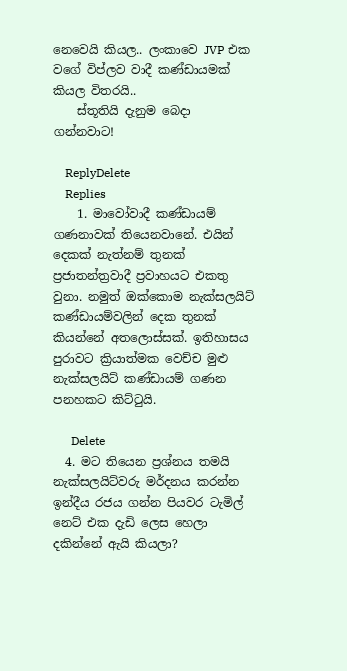නෙවෙයි කියල.. ලංකාවෙ JVP එක වගේ විප්ලව වාදී කණ්ඩායමක් කියල විතරයි..
    ස්තූතියි දැනුම බෙදා ගන්නවාට!

    ReplyDelete
    Replies
    1. මාවෝවාදී කණ්ඩායම් ගණනාවක් තියෙනවානේ. එයින් දෙකක් නැත්නම් තුනක් ප්‍රජාතන්ත්‍රවාදී ප්‍රවාහයට එකතු වුනා. නමුත් ඔක්කොම නැක්සලයිට් කණ්ඩායම්වලින් දෙක තුනක් කියන්නේ අතලොස්සක්. ඉතිහාසය පුරාවට ක්‍රියාත්මක වෙච්ච මුළු නැක්සලයිට් කණ්ඩායම් ගණන පනහකට කිට්ටුයි.

      Delete
  4. මට තියෙන ප්‍රශ්නය තමයි නැක්සලයිට්වරු මර්දනය කරන්න ඉන්දීය රජය ගන්න පියවර ටැමිල් නෙට් එක දැඩි ලෙස හෙලා දකින්නේ ඇයි කියලා?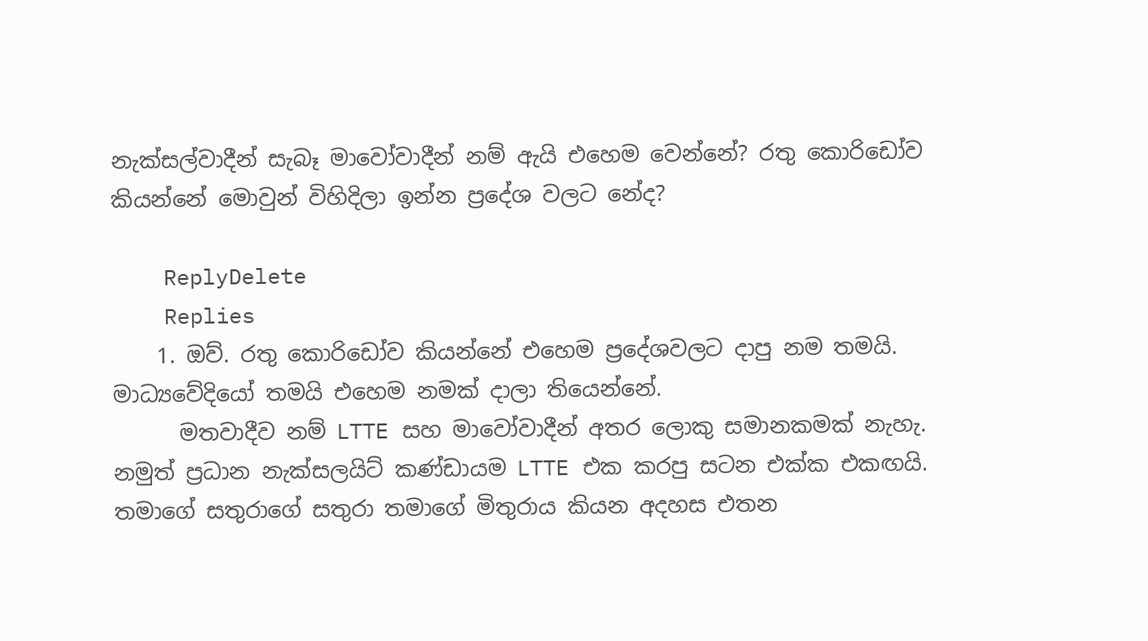නැක්සල්වාදීන් සැබෑ මාවෝවාදීන් නම් ඇයි එහෙම වෙන්නේ? රතු කොරිඩෝව කියන්නේ මොවුන් විහිදිලා ඉන්න ප්‍රදේශ වලට නේද?

    ReplyDelete
    Replies
    1. ඔව්. රතු කොරිඩෝව කියන්නේ එහෙම ප්‍රදේශවලට දාපු නම තමයි. මාධ්‍යවේදියෝ තමයි එහෙම නමක් දාලා තියෙන්නේ.
      මතවාදීව නම් LTTE සහ මාවෝවාදීන් අතර ලොකු සමානකමක් නැහැ. නමුත් ප්‍රධාන නැක්සලයිට් කණ්ඩායම LTTE එක කරපු සටන එක්ක එකඟයි. තමාගේ සතුරාගේ සතුරා තමාගේ මිතුරාය කියන අදහස එතන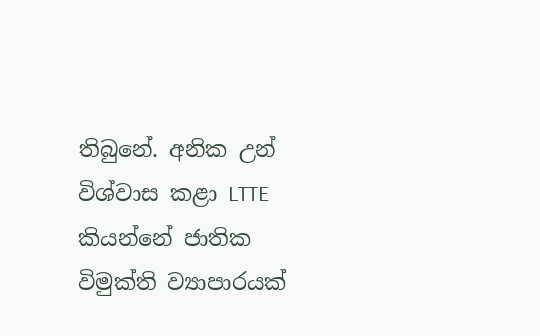තිබුනේ. අනික උන් විශ්වාස කළා LTTE කියන්නේ ජාතික විමුක්ති ව්‍යාපාරයක්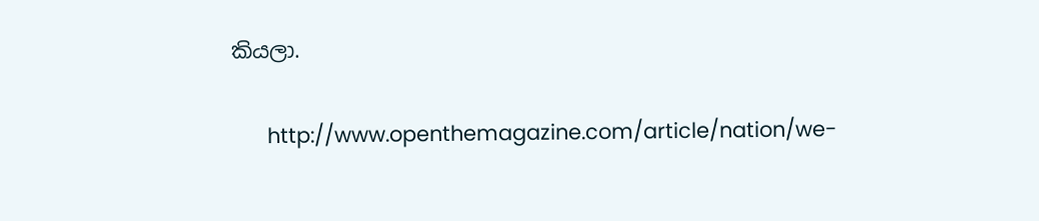කියලා.

      http://www.openthemagazine.com/article/nation/we-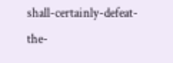shall-certainly-defeat-the-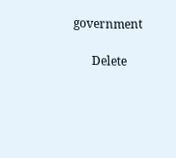government

      Delete